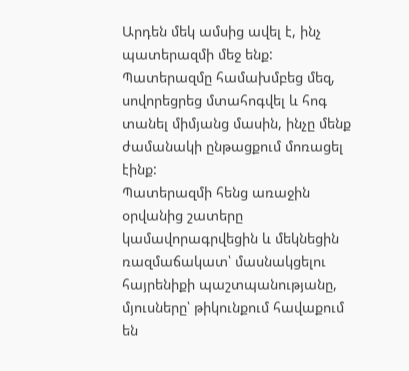Արդեն մեկ ամսից ավել է, ինչ պատերազմի մեջ ենք: Պատերազմը համախմբեց մեզ, սովորեցրեց մտահոգվել և հոգ տանել միմյանց մասին, ինչը մենք ժամանակի ընթացքում մոռացել էինք:
Պատերազմի հենց առաջին օրվանից շատերը կամավորագրվեցին և մեկնեցին ռազմաճակատ՝ մասնակցելու հայրենիքի պաշտպանությանը, մյուսները՝ թիկունքում հավաքում են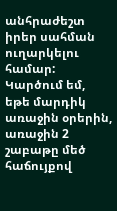անհրաժեշտ իրեր սահման ուղարկելու համար: Կարծում եմ, եթե մարդիկ առաջին օրերին, առաջին 2 շաբաթը մեծ հաճույքով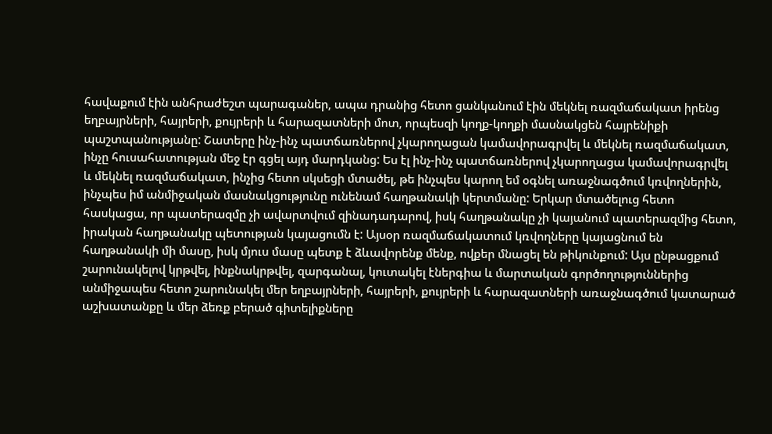հավաքում էին անհրաժեշտ պարագաներ, ապա դրանից հետո ցանկանում էին մեկնել ռազմաճակատ իրենց եղբայրների, հայրերի, քույրերի և հարազատների մոտ, որպեսզի կողք-կողքի մասնակցեն հայրենիքի պաշտպանությանը: Շատերը ինչ-ինչ պատճառներով չկարողացան կամավորագրվել և մեկնել ռազմաճակատ, ինչը հուսահատության մեջ էր գցել այդ մարդկանց: Ես էլ ինչ-ինչ պատճառներով չկարողացա կամավորագրվել և մեկնել ռազմաճակատ, ինչից հետո սկսեցի մտածել, թե ինչպես կարող եմ օգնել առաջնագծում կռվողներին, ինչպես իմ անմիջական մասնակցությունը ունենամ հաղթանակի կերտմանը: Երկար մտածելուց հետո հասկացա, որ պատերազմը չի ավարտվում զինադադարով, իսկ հաղթանակը չի կայանում պատերազմից հետո, իրական հաղթանակը պետության կայացումն է: Այսօր ռազմաճակատում կռվողները կայացնում են հաղթանակի մի մասը, իսկ մյուս մասը պետք է ձևավորենք մենք, ովքեր մնացել են թիկունքում: Այս ընթացքում շարունակելով կրթվել, ինքնակրթվել, զարգանալ, կուտակել էներգիա և մարտական գործողություններից անմիջապես հետո շարունակել մեր եղբայրների, հայրերի, քույրերի և հարազատների առաջնագծում կատարած աշխատանքը և մեր ձեռք բերած գիտելիքները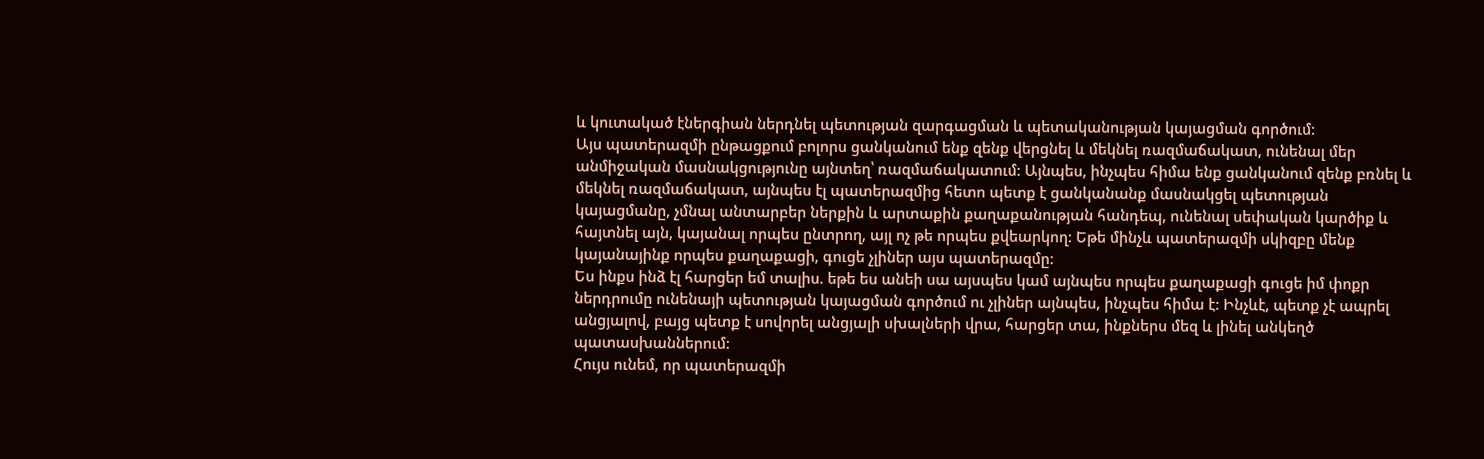և կուտակած էներգիան ներդնել պետության զարգացման և պետականության կայացման գործում:
Այս պատերազմի ընթացքում բոլորս ցանկանում ենք զենք վերցնել և մեկնել ռազմաճակատ, ունենալ մեր անմիջական մասնակցությունը այնտեղ՝ ռազմաճակատում: Այնպես, ինչպես հիմա ենք ցանկանում զենք բռնել և մեկնել ռազմաճակատ, այնպես էլ պատերազմից հետո պետք է ցանկանանք մասնակցել պետության կայացմանը, չմնալ անտարբեր ներքին և արտաքին քաղաքանության հանդեպ, ունենալ սեփական կարծիք և հայտնել այն, կայանալ որպես ընտրող, այլ ոչ թե որպես քվեարկող: Եթե մինչև պատերազմի սկիզբը մենք կայանայինք որպես քաղաքացի, գուցե չլիներ այս պատերազմը:
Ես ինքս ինձ էլ հարցեր եմ տալիս. եթե ես անեի սա այսպես կամ այնպես որպես քաղաքացի գուցե իմ փոքր ներդրումը ունենայի պետության կայացման գործում ու չլիներ այնպես, ինչպես հիմա է: Ինչևէ, պետք չէ ապրել անցյալով, բայց պետք է սովորել անցյալի սխալների վրա, հարցեր տա, ինքներս մեզ և լինել անկեղծ պատասխաններում:
Հույս ունեմ, որ պատերազմի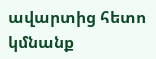ավարտից հետո կմնանք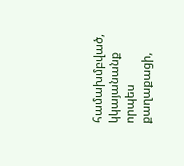համախմբված, կկայանանք որպես քաղաքացի,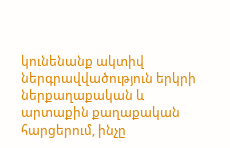կունենանք ակտիվ ներգրավվածություն երկրի ներքաղաքական և արտաքին քաղաքական հարցերում, ինչը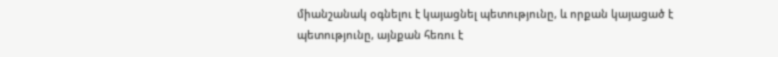միանշանակ օգնելու է կայացնել պետությունը, և որքան կայացած է պետությունը, այնքան հեռու է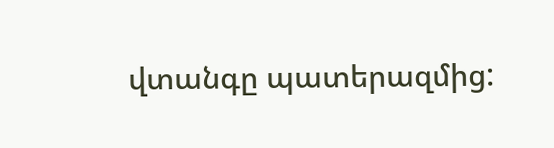վտանգը պատերազմից: